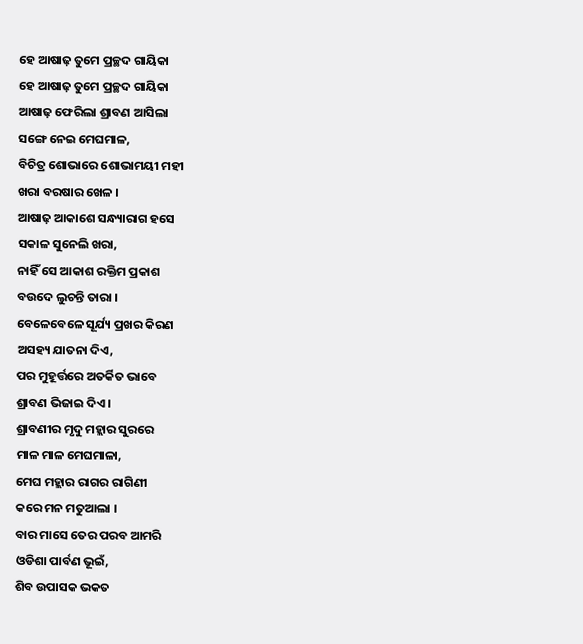ହେ ଆଷାଢ଼ ତୁମେ ପ୍ରଚ୍ଛଦ ଗାୟିକା
ହେ ଆଷାଢ଼ ତୁମେ ପ୍ରଚ୍ଛଦ ଗାୟିକା
ଆଷାଢ଼ ଫେରିଲା ଶ୍ରାବଣ ଆସିଲା
ସଙ୍ଗେ ନେଇ ମେଘମାଳ,
ବିଚିତ୍ର ଶୋଭାରେ ଶୋଭାମୟୀ ମହୀ
ଖରା ବରଷାର ଖେଳ ।
ଆଷାଢ଼ ଆକାଶେ ସନ୍ଧ୍ୟାରାଗ ହସେ
ସକାଳ ସୁନେଲି ଖରା,
ନାହିଁ ସେ ଆକାଶ ରକ୍ତିମ ପ୍ରକାଶ
ବଉଦେ ଲୁଚନ୍ତି ତାରା ।
ବେଳେବେଳେ ସୂର୍ଯ୍ୟ ପ୍ରଖର କିରଣ
ଅସହ୍ୟ ଯାତନା ଦିଏ,
ପର ମୁହୂର୍ତ୍ତରେ ଅତର୍କିତ ଭାବେ
ଶ୍ରାବଣ ଭିଜାଇ ଦିଏ ।
ଶ୍ରାବଣୀର ମୃଦୁ ମହ୍ଲାର ସୁରରେ
ମାଳ ମାଳ ମେଘମାଳା,
ମେଘ ମହ୍ଲାର ରାଗର ରାଗିଣୀ
କରେ ମନ ମତୁଆଲା ।
ବାର ମାସେ ତେର ପରବ ଆମରି
ଓଡିଶା ପାର୍ବଣ ଭୂଇଁ,
ଶିବ ଉପାସକ ଭକତ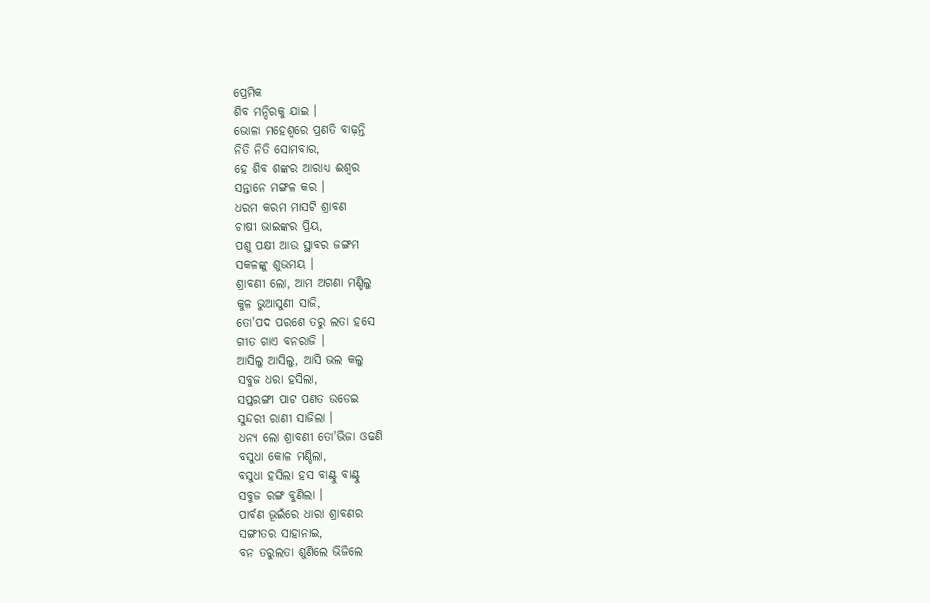ପ୍ରେମିକ
ଶିବ ମନ୍ଦିରକୁ ଯାଇ ।
ଭୋଳା ମହେଶ୍ୱରେ ପ୍ରଣତି ବାଢ଼ନ୍ତି
ନିତି ନିତି ସୋମବାର,
ହେ ଶିବ ଶଙ୍କର ଆରାଧ୍ୟ ଈଶ୍ୱର
ସନ୍ତାନେ ମଙ୍ଗଳ କର ।
ଧରମ କରମ ମାସଟି ଶ୍ରାବଣ
ଚାଷୀ ଭାଇଙ୍କର ପ୍ରିୟ,
ପଶୁ ପକ୍ଷୀ ଆଉ ସ୍ଥାବର ଜଙ୍ଗମ
ସକଳଙ୍କୁ ଶୁଭମୟ ।
ଶ୍ରାବଣୀ ଲୋ, ଆମ ଅଗଣା ମଣ୍ଡିଲୁ
କୁଳ ଭୁଆସୁଣୀ ସାଜି,
ତୋ'ପଦ ପରଶେ ତରୁ ଲତା ହସେ
ଗୀତ ଗାଏ ବନରାଜି ।
ଆସିଲୁ ଆସିଲୁ, ଆସି ଭଲ କଲୁ
ସବୁଜ ଧରା ହସିଲା,
ସପ୍ତରଙ୍ଗୀ ପାଟ ପଣତ ଉଡେଇ
ସୁନ୍ଦରୀ ରାଣୀ ସାଜିଲା ।
ଧନ୍ୟ ଲୋ ଶ୍ରାବଣୀ ତୋ'ଭିଜା ଓଢଣି
ବସୁଧା କୋଳ ମଣ୍ଡିଲା,
ବସୁଧା ହସିଲା ହସ ବାଣ୍ଟୁ ବାଣ୍ଟୁ
ସବୁଜ ରଙ୍ଗ ବୁଣିଲା ।
ପାର୍ବଣ ଭୂଇଁରେ ଧାରା ଶ୍ରାବଣର
ସଙ୍ଗୀତର ସାହାନାଇ,
ବନ ତରୁଲତା ଶୁଣିଲେ ଭିଜିଲେ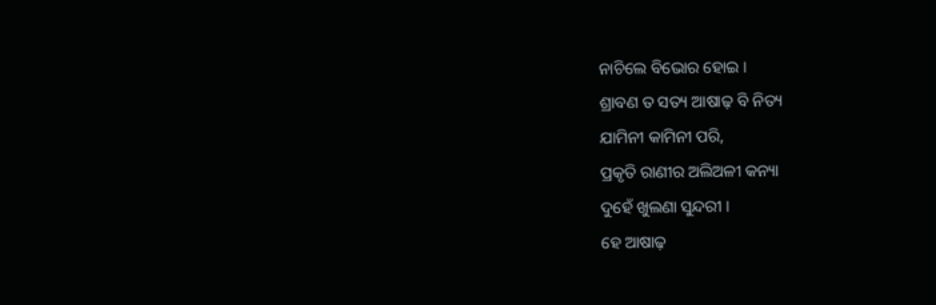ନାଚିଲେ ବିଭୋର ହୋଇ ।
ଶ୍ରାବଣ ତ ସତ୍ୟ ଆଷାଢ଼ ବି ନିତ୍ୟ
ଯାମିନୀ କାମିନୀ ପରି,
ପ୍ରକୃତି ରାଣୀର ଅଲିଅଳୀ କନ୍ୟା
ଦୁହେଁ ଖୁଲଣା ସୁନ୍ଦରୀ ।
ହେ ଆଷାଢ଼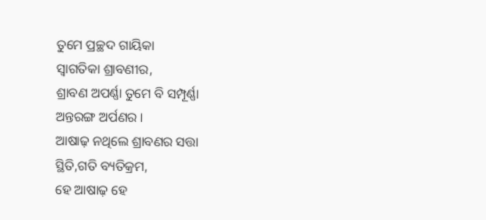ତୁମେ ପ୍ରଚ୍ଛଦ ଗାୟିକା
ସ୍ୱାଗତିକା ଶ୍ରାବଣୀର,
ଶ୍ରାବଣ ଅପର୍ଣ୍ଣା ତୁମେ ବି ସମ୍ପୂର୍ଣ୍ଣା
ଅନ୍ତରଙ୍ଗ ଅର୍ପଣର ।
ଆଷାଢ଼ ନଥିଲେ ଶ୍ରାବଣର ସତ୍ତା
ସ୍ଥିତି,ଗତି ବ୍ୟତିକ୍ରମ,
ହେ ଆଷାଢ଼ ହେ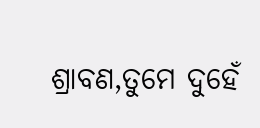ଶ୍ରାବଣ,ତୁମେ ଦୁହେଁ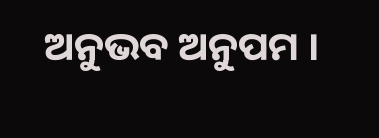ଅନୁଭବ ଅନୁପମ ।